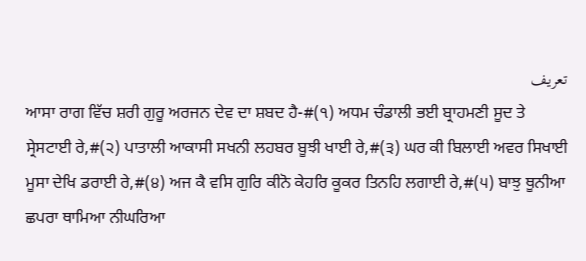تعریف
ਆਸਾ ਰਾਗ ਵਿੱਚ ਸ਼ਰੀ ਗੁਰੂ ਅਰਜਨ ਦੇਵ ਦਾ ਸ਼ਬਦ ਹੈ-#(੧) ਅਧਮ ਚੰਡਾਲੀ ਭਈ ਬ੍ਰਾਹਮਣੀ ਸੂਦ ਤੇ ਸ੍ਰੇਸਟਾਈ ਰੇ,#(੨) ਪਾਤਾਲੀ ਆਕਾਸੀ ਸਖਨੀ ਲਹਬਰ ਬੂਝੀ ਖਾਈ ਰੇ,#(੩) ਘਰ ਕੀ ਬਿਲਾਈ ਅਵਰ ਸਿਖਾਈ ਮੂਸਾ ਦੇਖਿ ਡਰਾਈ ਰੇ,#(੪) ਅਜ ਕੈ ਵਸਿ ਗੁਰਿ ਕੀਨੋ ਕੇਹਰਿ ਕੂਕਰ ਤਿਨਹਿ ਲਗਾਈ ਰੇ,#(੫) ਬਾਝੁ ਥੂਨੀਆ ਛਪਰਾ ਥਾਮਿਆ ਨੀਘਰਿਆ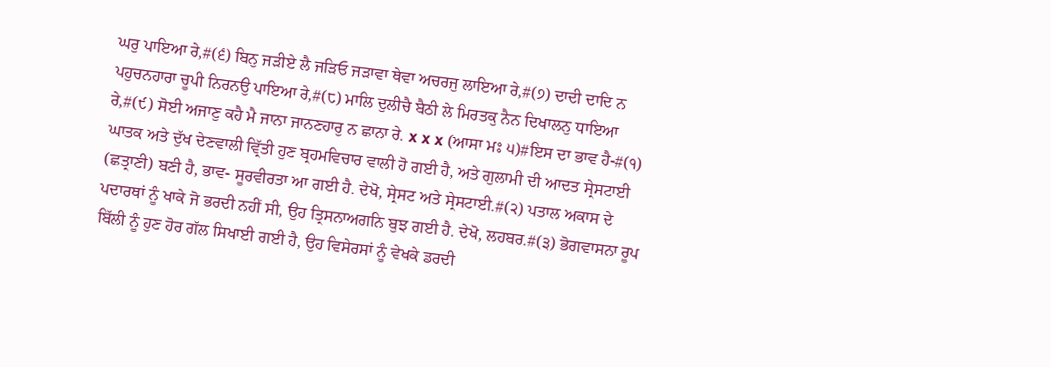ਘਰੁ ਪਾਇਆ ਰੇ,#(੬) ਬਿਨੁ ਜੜੀਏ ਲੈ ਜੜਿਓ ਜੜਾਵਾ ਥੇਵਾ ਅਚਰਜੁ ਲਾਇਆ ਰੇ,#(੭) ਦਾਦੀ ਦਾਦਿ ਨ ਪਹੁਚਨਹਾਰਾ ਚੂਪੀ ਨਿਰਨਉ ਪਾਇਆ ਰੇ,#(੮) ਮਾਲਿ ਦੁਲੀਚੈ ਬੈਠੀ ਲੇ ਮਿਰਤਕੁ ਨੈਨ ਦਿਖਾਲਨੁ ਧਾਇਆ ਰੇ,#(੯) ਸੋਈ ਅਜਾਣੁ ਕਹੈ ਮੈ ਜਾਨਾ ਜਾਨਣਹਾਰੁ ਨ ਛਾਨਾ ਰੇ. x x x (ਆਸਾ ਮਃ ੫)#ਇਸ ਦਾ ਭਾਵ ਹੈ-#(੧) ਘਾਤਕ ਅਤੇ ਦੁੱਖ ਦੇਣਵਾਲੀ ਵ੍ਰਿੱਤੀ ਹੁਣ ਬ੍ਰਹਮਵਿਚਾਰ ਵਾਲੀ ਹੋ ਗਈ ਹੈ, ਅਤੇ ਗੁਲਾਮੀ ਦੀ ਆਦਤ ਸ੍ਰੇਸਟਾਈ (ਛਤ੍ਰਾਣੀ) ਬਣੀ ਹੈ, ਭਾਵ- ਸੂਰਵੀਰਤਾ ਆ ਗਈ ਹੈ. ਦੇਖੋ, ਸ੍ਰੇਸਟ ਅਤੇ ਸ੍ਰੇਸਟਾਈ.#(੨) ਪਤਾਲ ਅਕਾਸ ਦੇ ਪਦਾਰਥਾਂ ਨੂੰ ਖਾਕੇ ਜੋ ਭਰਦੀ ਨਹੀਂ ਸੀ, ਉਹ ਤ੍ਰਿਸਨਾਅਗਨਿ ਬੁਝ ਗਈ ਹੈ. ਦੇਖੋ, ਲਹਬਰ.#(੩) ਭੋਗਵਾਸਨਾ ਰੂਪ ਬਿੱਲੀ ਨੂੰ ਹੁਣ ਹੋਰ ਗੱਲ ਸਿਖਾਈ ਗਈ ਹੈ, ਉਹ ਵਿਸੇਰਸਾਂ ਨੂੰ ਵੇਖਕੇ ਡਰਦੀ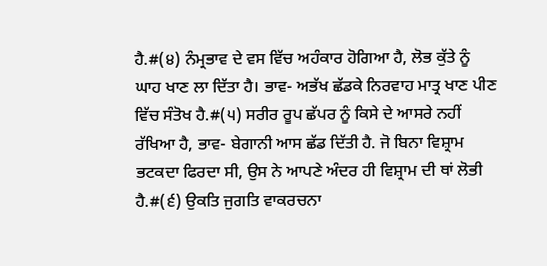ਹੈ.#(੪) ਨੰਮ੍ਰਭਾਵ ਦੇ ਵਸ ਵਿੱਚ ਅਹੰਕਾਰ ਹੋਗਿਆ ਹੈ, ਲੋਭ ਕੁੱਤੇ ਨੂੰ ਘਾਹ ਖਾਣ ਲਾ ਦਿੱਤਾ ਹੈ। ਭਾਵ- ਅਭੱਖ ਛੱਡਕੇ ਨਿਰਵਾਹ ਮਾਤ੍ਰ ਖਾਣ ਪੀਣ ਵਿੱਚ ਸੰਤੋਖ ਹੈ.#(੫) ਸਰੀਰ ਰੂਪ ਛੱਪਰ ਨੂੰ ਕਿਸੇ ਦੇ ਆਸਰੇ ਨਹੀਂ ਰੱਖਿਆ ਹੈ, ਭਾਵ- ਬੇਗਾਨੀ ਆਸ ਛੱਡ ਦਿੱਤੀ ਹੈ. ਜੋ ਬਿਨਾ ਵਿਸ਼੍ਰਾਮ ਭਟਕਦਾ ਫਿਰਦਾ ਸੀ, ਉਸ ਨੇ ਆਪਣੇ ਅੰਦਰ ਹੀ ਵਿਸ਼੍ਰਾਮ ਦੀ ਥਾਂ ਲੋਭੀ ਹੈ.#(੬) ਉਕਤਿ ਜੁਗਤਿ ਵਾਕਰਚਨਾ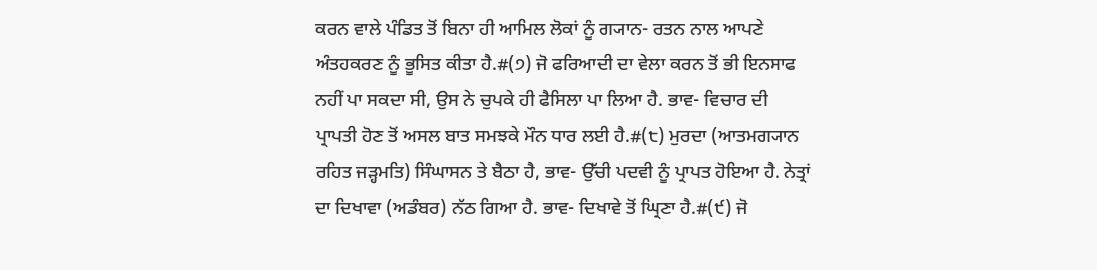ਕਰਨ ਵਾਲੇ ਪੰਡਿਤ ਤੋਂ ਬਿਨਾ ਹੀ ਆਮਿਲ ਲੋਕਾਂ ਨੂੰ ਗ੍ਯਾਨ- ਰਤਨ ਨਾਲ ਆਪਣੇ ਅੰਤਹਕਰਣ ਨੂੰ ਭੂਸਿਤ ਕੀਤਾ ਹੈ.#(੭) ਜੋ ਫਰਿਆਦੀ ਦਾ ਵੇਲਾ ਕਰਨ ਤੋਂ ਭੀ ਇਨਸਾਫ ਨਹੀਂ ਪਾ ਸਕਦਾ ਸੀ, ਉਸ ਨੇ ਚੁਪਕੇ ਹੀ ਫੈਸਿਲਾ ਪਾ ਲਿਆ ਹੈ. ਭਾਵ- ਵਿਚਾਰ ਦੀ ਪ੍ਰਾਪਤੀ ਹੋਣ ਤੋਂ ਅਸਲ ਬਾਤ ਸਮਝਕੇ ਮੌਨ ਧਾਰ ਲਈ ਹੈ.#(੮) ਮੁਰਦਾ (ਆਤਮਗ੍ਯਾਨ ਰਹਿਤ ਜੜ੍ਹਮਤਿ) ਸਿੰਘਾਸਨ ਤੇ ਬੈਠਾ ਹੈ, ਭਾਵ- ਉੱਚੀ ਪਦਵੀ ਨੂੰ ਪ੍ਰਾਪਤ ਹੋਇਆ ਹੈ. ਨੇਤ੍ਰਾਂ ਦਾ ਦਿਖਾਵਾ (ਅਡੰਬਰ) ਨੱਠ ਗਿਆ ਹੈ. ਭਾਵ- ਦਿਖਾਵੇ ਤੋਂ ਘ੍ਰਿਣਾ ਹੈ.#(੯) ਜੋ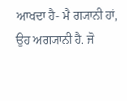ਆਖਦਾ ਹੈ- ਮੈ ਗ੍ਯਾਨੀ ਹਾਂ, ਉਹ ਅਗ੍ਯਾਨੀ ਹੈ. ਜੋ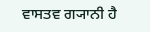ਵਾਸਤਵ ਗ੍ਯਾਨੀ ਹੈ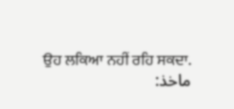ਉਹ ਲਕਿਆ ਨਹੀਂ ਰਹਿ ਸਕਦਾ.
ماخذ: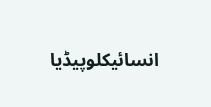انسائیکلوپیڈیا